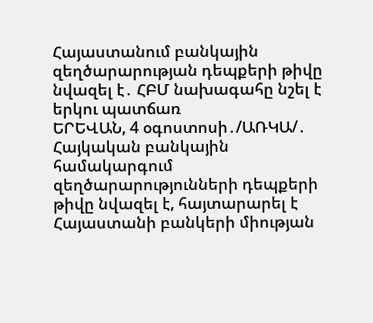Հայաստանում բանկային զեղծարարության դեպքերի թիվը նվազել է․ ՀԲՄ նախագահը նշել է երկու պատճառ
ԵՐԵՎԱՆ, 4 օգոստոսի․/ԱՌԿԱ/․ Հայկական բանկային համակարգում զեղծարարությունների դեպքերի թիվը նվազել է, հայտարարել է Հայաստանի բանկերի միության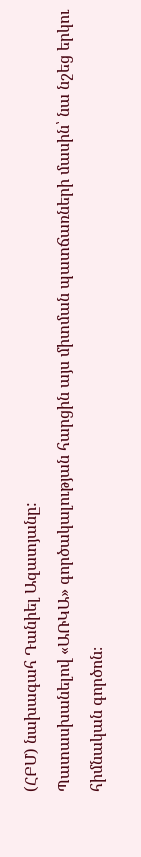(ՀԲՄ) նախագահ Դանիել Ազատյանը:
Պատասխանելով «ԱՌԿԱ» գործակալության հարցին այս միտման պատճառների մասին՝ նա նշեց երկու հիմնական գործոն։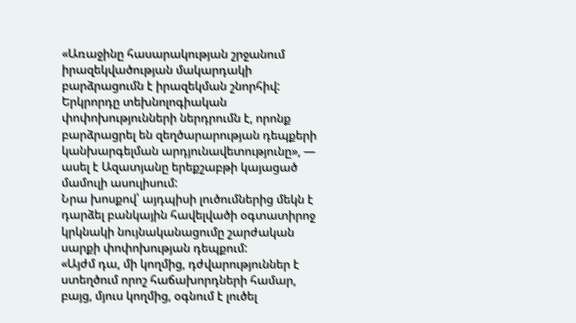«Առաջինը հասարակության շրջանում իրազեկվածության մակարդակի բարձրացումն է իրազեկման շնորհիվ: Երկրորդը տեխնոլոգիական փոփոխությունների ներդրումն է, որոնք բարձրացրել են զեղծարարության դեպքերի կանխարգելման արդյունավետությունը», — ասել է Ազատյանը երեքշաբթի կայացած մամուլի ասուլիսում:
Նրա խոսքով՝ այդպիսի լուծումներից մեկն է դարձել բանկային հավելվածի օգտատիրոջ կրկնակի նույնականացումը շարժական սարքի փոփոխության դեպքում:
«Այժմ դա, մի կողմից, դժվարություններ է ստեղծում որոշ հաճախորդների համար, բայց, մյուս կողմից, օգնում է լուծել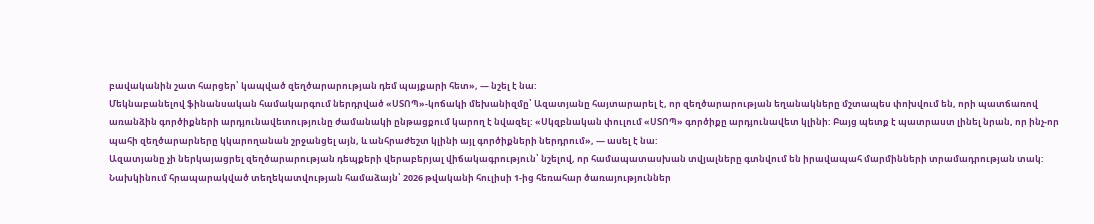բավականին շատ հարցեր՝ կապված զեղծարարության դեմ պայքարի հետ», — նշել է նա:
Մեկնաբանելով ֆինանսական համակարգում ներդրված «ՍՏՈՊ»-կոճակի մեխանիզմը՝ Ազատյանը հայտարարել է, որ զեղծարարության եղանակները մշտապես փոխվում են, որի պատճառով առանձին գործիքների արդյունավետությունը ժամանակի ընթացքում կարող է նվազել: «Սկզբնական փուլում «ՍՏՈՊ» գործիքը արդյունավետ կլինի: Բայց պետք է պատրաստ լինել նրան, որ ինչ-որ պահի զեղծարարները կկարողանան շրջանցել այն, և անհրաժեշտ կլինի այլ գործիքների ներդրում», — ասել է նա:
Ազատյանը չի ներկայացրել զեղծարարության դեպքերի վերաբերյալ վիճակագրություն՝ նշելով, որ համապատասխան տվյալները գտնվում են իրավապահ մարմինների տրամադրության տակ:
Նախկինում հրապարակված տեղեկատվության համաձայն՝ 2026 թվականի հուլիսի 1-ից հեռահար ծառայություններ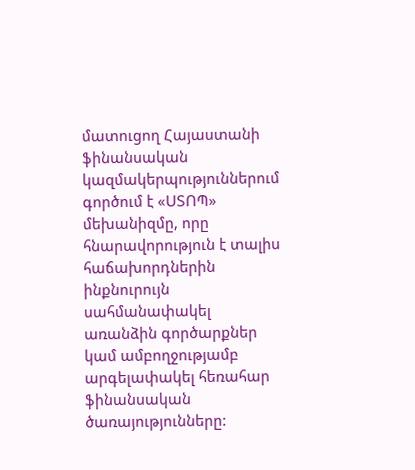մատուցող Հայաստանի ֆինանսական կազմակերպություններում գործում է «ՍՏՈՊ» մեխանիզմը, որը հնարավորություն է տալիս հաճախորդներին ինքնուրույն սահմանափակել առանձին գործարքներ կամ ամբողջությամբ արգելափակել հեռահար ֆինանսական ծառայությունները: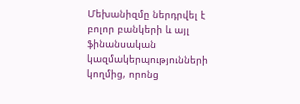Մեխանիզմը ներդրվել է բոլոր բանկերի և այլ ֆինանսական կազմակերպությունների կողմից, որոնց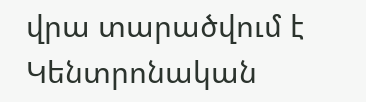վրա տարածվում է Կենտրոնական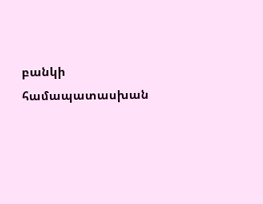բանկի համապատասխան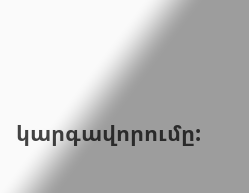կարգավորումը: